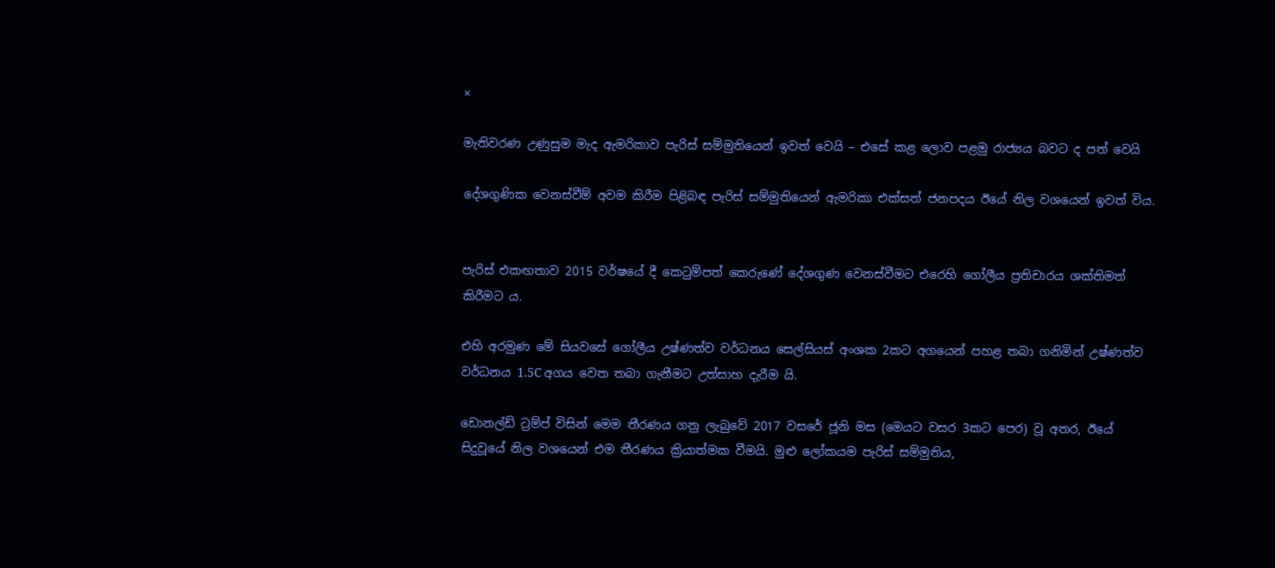×

මැතිවරණ උණුසුම මැද ඇමරිකාව පැරිස් සම්මුතියෙන් ඉවත් වෙයි – එසේ කළ ලොව පළමු රාජ්‍යය බවට ද පත් වෙයි

දේශගුණික වෙනස්වීම් අවම කිරීම පිළිබඳ පැරිස් සම්මුතියෙන් ඇමරිකා එක්සත් ජනපදය ඊයේ නිල වශයෙන් ඉවත් විය.


පැරිස් එකඟතාව 2015 වර්ෂයේ දී කෙටුම්පත් කෙරුණේ දේශගුණ වෙනස්වීමට එරෙහි ගෝලීය ප්‍රතිචාරය ශක්තිමත් කිරීමට ය.

එහි අරමුණ මේ සියවසේ ගෝලීය උෂ්ණත්ව වර්ධනය සෙල්සියස් අංශක 2කට අගයෙන් පහළ තබා ගනිමින් උෂ්ණත්ව වර්ධනය 1.5C අගය වෙත තබා ගැනීමට උත්සාහ දැරීම යි.

ඩොනල්ඩ් ට්‍රම්ප් විසින් මෙම තීරණය ගනු ලැබුවේ 2017 වසරේ ජූනි මස (මෙයට වසර 3කට පෙර) වූ අතර, ඊයේ සිදුවූයේ නිල වශයෙන් එම තීරණය ක්‍රියාත්මක වීමයි. මුළු ලෝකයම පැරිස් සම්මුතිය,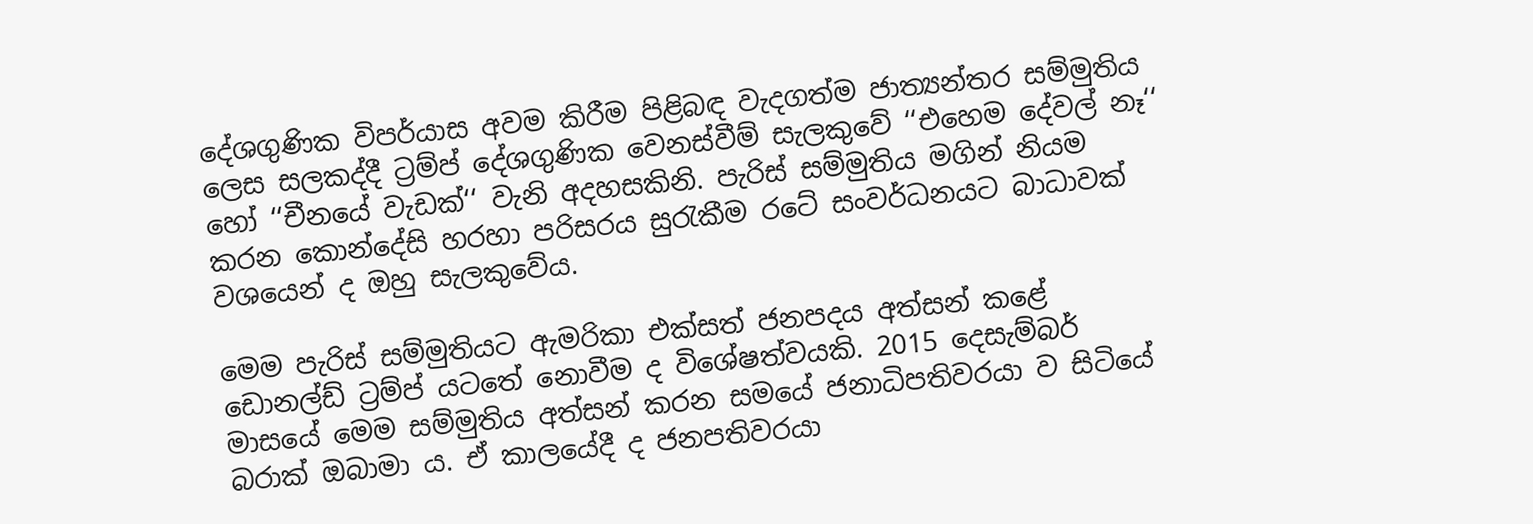දේශගුණික විපර්යාස අවම කිරීම පිළිබඳ වැදගත්ම ජාත්‍යන්තර සම්මුතිය ලෙස සලකද්දී ට්‍රම්ප් දේශගුණික වෙනස්වීම් සැලකුවේ ‘‘එහෙම දේවල් නෑ‘‘ හෝ ‘‘චීනයේ වැඩක්‘‘ වැනි අදහසකිනි. පැරිස් සම්මුතිය මගින් නියම කරන කොන්දේසි හරහා පරිසරය සුරැකීම රටේ සංවර්ධනයට බාධාවක් වශයෙන් ද ඔහු සැලකුවේය.

මෙම පැරිස් සම්මුතියට ඇමරිකා එක්සත් ජනපදය අත්සන් කළේ ඩොනල්ඩ් ට්‍රම්ප් යටතේ නොවීම ද විශේෂත්වයකි. 2015 දෙසැම්බර් මාසයේ මෙම සම්මුතිය අත්සන් කරන සමයේ ජනාධිපතිවරයා ව සිටියේ බරාක් ඔබාමා ය. ඒ කාලයේදී ද ජනපතිවරයා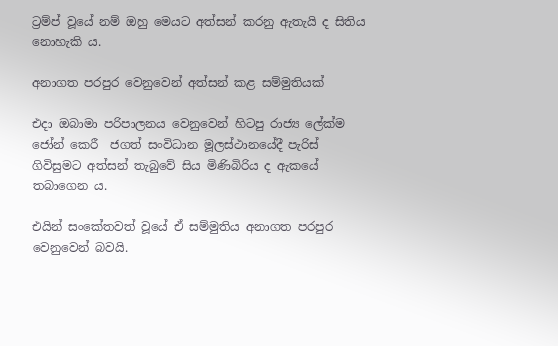ට්‍රම්ප් වූයේ නම් ඔහු මෙයට අත්සන් කරනු ඇතැයි ද සිතිය නොහැකි ය.

අනාගත පරපුර වෙනුවෙන් අත්සන් කළ සම්මුතියක්

එදා ඔබාමා පරිපාලනය වෙනුවෙන් හිටපු රාජ්‍ය ලේක්ම ජෝන් කෙරී  ජගත් සංවිධාන මූලස්ථානයේදී පැරිස් ගිවිසුමට අත්සන් තැබුවේ සිය මිණිබිරිය ද ඇකයේ තබාගෙන ය.

එයින් සංකේතවත් වූයේ ඒ සම්මුතිය අනාගත පරපුර වෙනුවෙන් බවයි.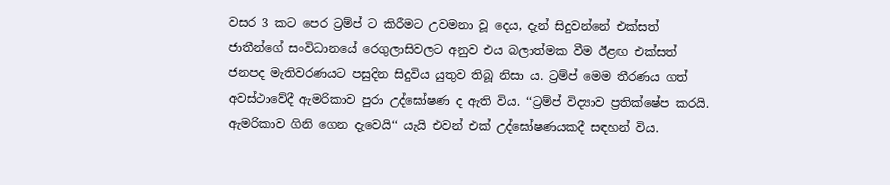වසර 3 කට පෙර ට්‍රම්ප් ට කිරීමට උවමනා වූ දෙය, දැන් සිදුවන්නේ එක්සත් ජාතීන්ගේ සංවිධානයේ රෙගුලාසිවලට අනුව එය බලාත්මක වීම ඊළඟ එක්සත් ජනපද මැතිවරණයට පසුදින සිදුවිය යුතුව තිබූ නිසා ය. ට්‍රම්ප් මෙම තීරණය ගත් අවස්ථාවේදී ඇමරිකාව පුරා උද්ඝෝෂණ ද ඇති විය. ‘‘ට්‍රම්ප් විද්‍යාව ප්‍රතික්ෂේප කරයි. ඇමරිකාව ගිනි ගෙන දැවෙයි‘‘ යැයි එවන් එක් උද්ඝෝෂණයකදී සඳහන් විය.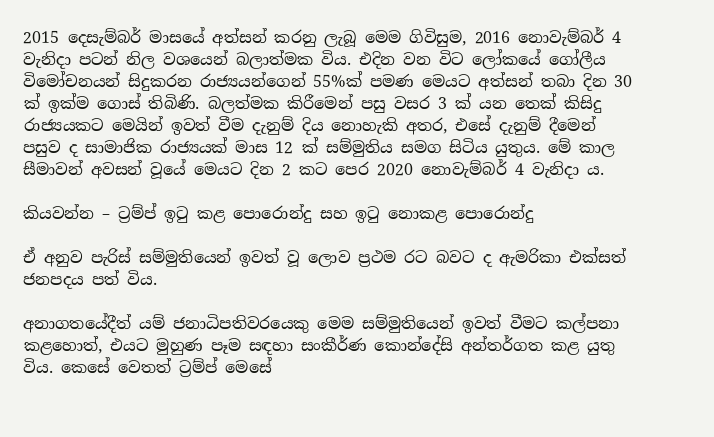2015 දෙසැම්බර් මාසයේ අත්සන් කරනු ලැබූ මෙම ගිවිසුම, 2016 නොවැම්බර් 4 වැනිදා පටන් නිල වශයෙන් බලාත්මක විය. එදින වන විට ලෝකයේ ගෝලීය විමෝචනයන් සිදුකරන රාජ්‍යයන්ගෙන් 55%ක් පමණ මෙයට අත්සන් තබා දින 30 ක් ඉක්ම ගොස් තිබිණි. බලත්මක කිරීමෙන් පසු වසර 3 ක් යන තෙක් කිසිදු රාජ්‍යයකට මෙයින් ඉවත් වීම දැනුම් දිය නොහැකි අතර, එසේ දැනුම් දීමෙන් පසුව ද සාමාජික රාජ්‍යයක් මාස 12 ක් සම්මුතිය සමග සිටිය යුතුය. මේ කාල සීමාවන් අවසන් වූයේ මෙයට දින 2 කට පෙර 2020 නොවැම්බර් 4 වැනිදා ය.

කියවන්න – ට්‍රම්ප් ඉටු කළ පොරොන්දු සහ ඉටු නොකළ පොරොන්දු

ඒ අනුව පැරිස් සම්මුතියෙන් ඉවත් වූ ලොව ප්‍රථම රට බවට ද ඇමරිකා එක්සත් ජනපදය පත් විය.

අනාගතයේදීත් යම් ජනාධිපතිවරයෙකු මෙම සම්මුතියෙන් ඉවත් වීමට කල්පනා කළහොත්, එයට මුහුණ පෑම සඳහා සංකීර්ණ කොන්දේසි අන්තර්ගත කළ යුතු විය. කෙසේ වෙතත් ට්‍රම්ප් මෙසේ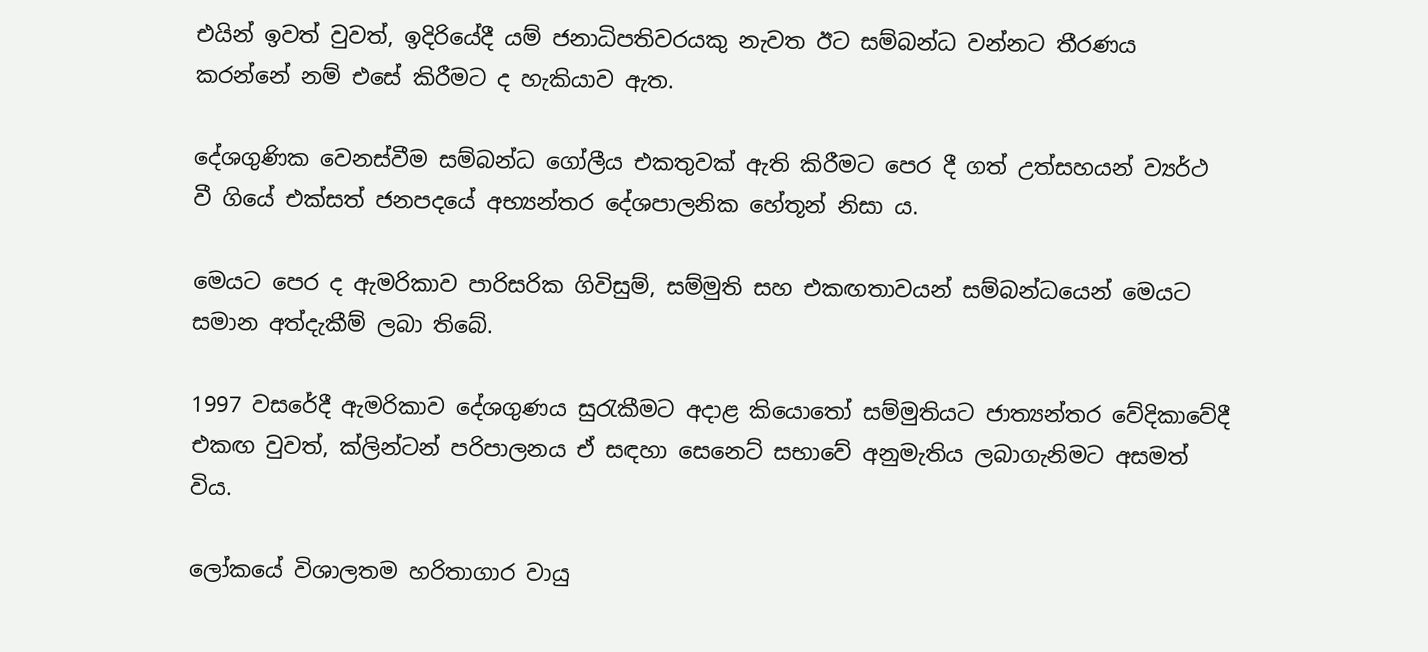එයින් ඉවත් වුවත්, ඉදිරියේදී යම් ජනාධිපතිවරයකු නැවත ඊට සම්බන්ධ වන්නට තීරණය කරන්නේ නම් එසේ කිරීමට ද හැකියාව ඇත.

දේශගුණික වෙනස්වීම සම්බන්ධ ගෝලීය එකතුවක් ඇති කිරීමට පෙර දී ගත් උත්සහයන් ව්‍යර්ථ වී ගියේ එක්සත් ජනපදයේ අභ්‍යන්තර දේශපාලනික හේතූන් නිසා ය.

මෙයට පෙර ද ඇමරිකාව පාරිසරික ගිවිසුම්, සම්මුති සහ එකඟතාවයන් සම්බන්ධයෙන් මෙයට සමාන අත්දැකීම් ලබා තිබේ.

1997 වසරේදී ඇමරිකාව දේශගුණය සුරැකීමට අදාළ කියොතෝ සම්මුතියට ජාත්‍යන්තර වේදිකාවේදී එකඟ වුවත්, ක්ලින්ටන් පරිපාලනය ඒ සඳහා සෙනෙට් සභාවේ අනුමැතිය ලබාගැනිමට අසමත් විය.

ලෝකයේ විශාලතම හරිතාගාර වායු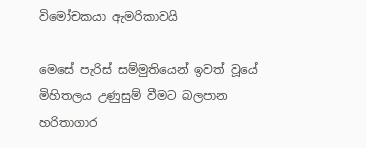විමෝචකයා ඇමරිකාවයි

මෙසේ පැරිස් සම්මුතියෙන් ඉවත් වූයේ මිහිතලය උණුසුම් වීමට බලපාන හරිතාගාර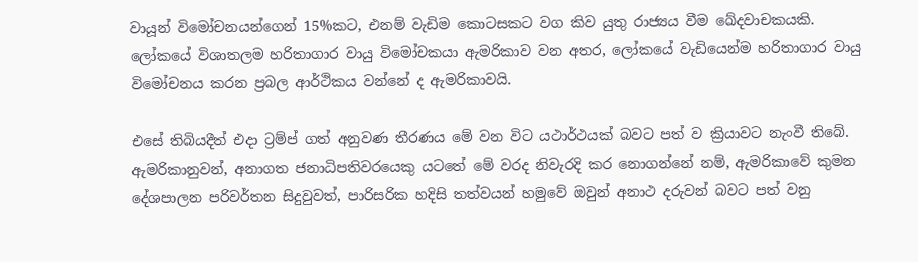වායූන් විමෝචනයන්ගෙන් 15%කට, එනම් වැඩිම කොටසකට වග කිව යුතු රාජ්‍යය වීම ඛේදවාචකයකි. ලෝකයේ විශාතලම හරිතාගාර වායු විමෝචකයා ඇමරිකාව වන අතර, ලෝකයේ වැඩියෙන්ම හරිතාගාර වායු විමෝචනය කරන ප්‍රබල ආර්ථිකය වන්නේ ද ඇමරිකාවයි.

එසේ තිබියදීත් එදා ට්‍රම්ප් ගත් අනුවණ තීරණය මේ වන විට යථාර්ථයක් බවට පත් ව ක්‍රියාවට නැංවී තිබේ. ඇමරිකානුවන්, අනාගත ජනාධිපතිවරයෙකු යටතේ මේ වරද නිවැරදි කර නොගන්නේ නම්, ඇමරිකාවේ කුමන දේශපාලන පරිවර්තන සිදුවුවත්, පාරිසරික හදිසි තත්වයන් හමුවේ ඔවුන් අනාථ දරුවන් බවට පත් වනු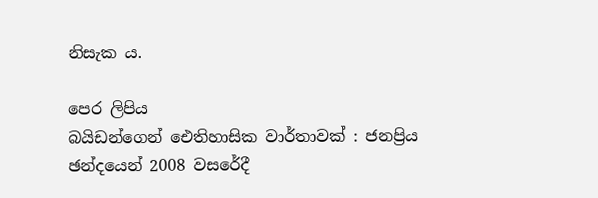නිසැක ය.

පෙර ලිපිය
බයිඩන්ගෙන් ඓතිහාසික වාර්තාවක් : ජනප්‍රිය ඡන්දයෙන් 2008 වසරේදී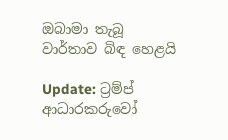ඔබාමා තැබූ වාර්තාව බිඳ හෙළයි

Update: ට්‍රම්ප් ආධාරකරුවෝ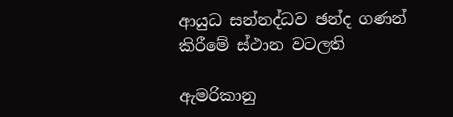ආයුධ සන්නද්ධව ඡන්ද ගණන් කිරීමේ ස්ථාන වටලති

ඇමරිකානු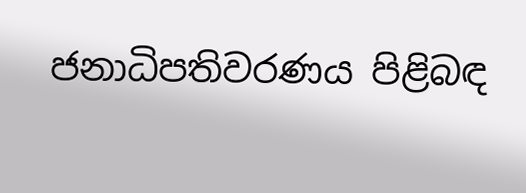ජනාධිපතිවරණය පිළිබඳ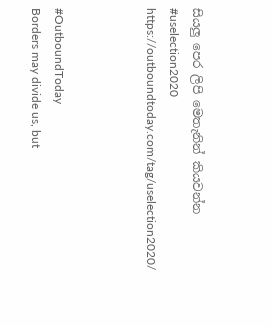සියලු පෙර ලිපි මෙතැනින් කියවන්න
#uselection2020
https://outboundtoday.com/tag/uselection2020/



#OutboundToday
Borders may divide us, but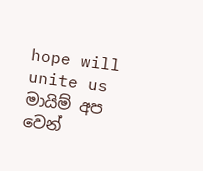hope will unite us
මායිම් අප වෙන්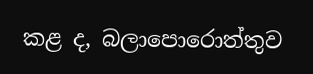කළ ද, බලාපොරොත්තුව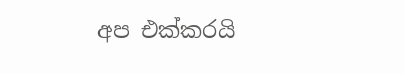අප එක්කරයි